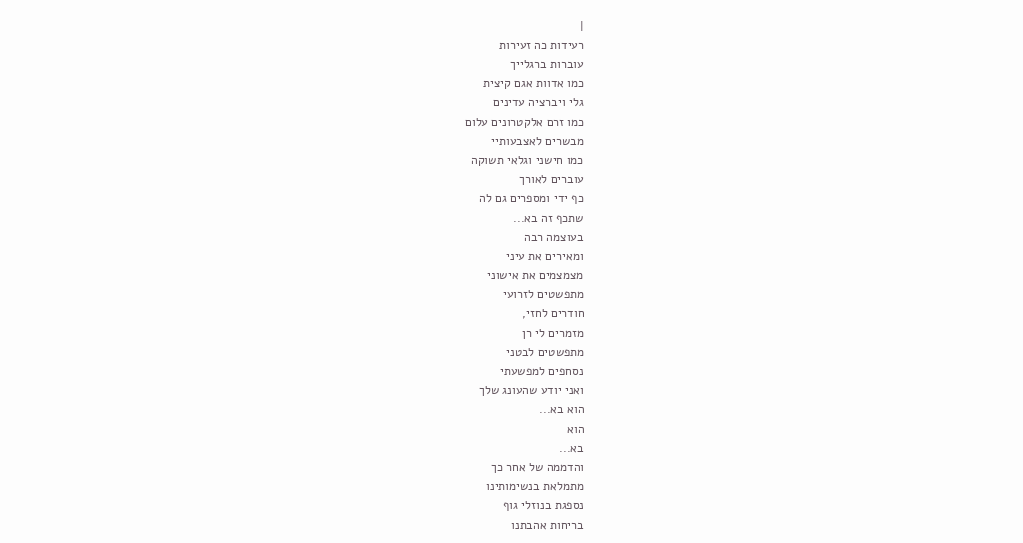|
רעידות כה זעירות
עוברות ברגלייך
כמו אדוות אגם קיצית
גלי ויברציה עדינים
כמו זרם אלקטרונים עלום
מבשרים לאצבעותיי
כמו חישני וגלאי תשוקה
עוברים לאורך
כף ידי ומספרים גם לה
שתכף זה בא...
בעוצמה רבה
ומאירים את עיני
מצמצמים את אישוני
מתפשטים לזרועי
חודרים לחזי,
מזמרים לי רן
מתפשטים לבטני
נסחפים למפשעתי
ואני יודע שהעונג שלך
הוא בא...
הוא
בא...
והדממה של אחר כך
מתמלאת בנשימותינו
נספגת בנוזלי גוף
בריחות אהבתנו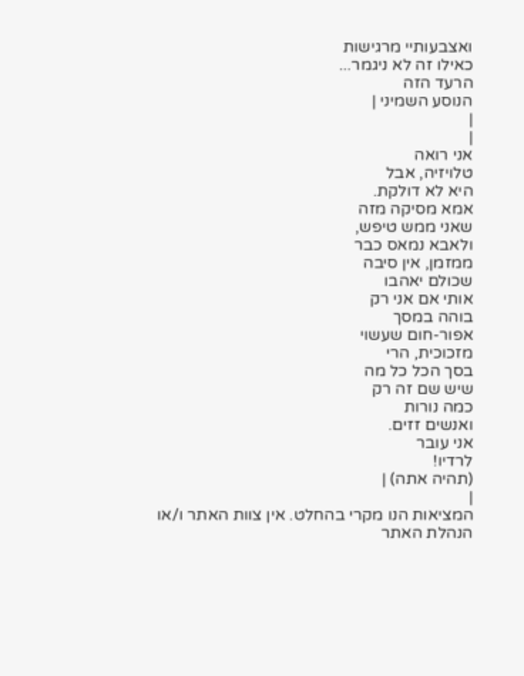ואצבעותיי מרגישות
כאילו זה לא ניגמר...
הרעד הזה
הנוסע השמיני |
|
|
אני רואה
טלויזיה, אבל
היא לא דולקת.
אמא מסיקה מזה
שאני ממש טיפש,
ולאבא נמאס כבר
ממזמן, אין סיבה
שכולם יאהבו
אותי אם אני רק
בוהה במסך
אפור-חום שעשוי
מזכוכית, הרי
בסך הכל כל מה
שיש שם זה רק
כמה נורות
ואנשים זזים.
אני עובר
לרדיו!
(תהיה אתה) |
|
המציאות הנו מקרי בהחלט. אין צוות האתר ו/או
הנהלת האתר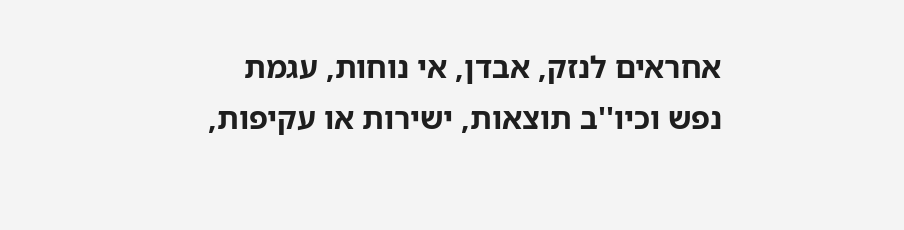אחראים לנזק, אבדן, אי נוחות, עגמת
נפש וכיו''ב תוצאות, ישירות או עקיפות,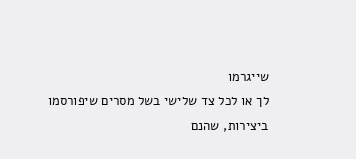שייגרמו
לך או לכל צד שלישי בשל מסרים שיפורסמו
ביצירות, שהנם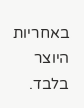באחריות היוצר בלבד.